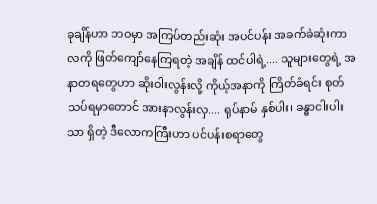ခုချိန်ဟာ ဘဝမှာ အကြပ်တည်းဆုံး အပင်ပန်း အခက်ခဲဆုံးကာလကို ဖြတ်ကျော်နေကြရတဲ့ အချိန် ထင်ပါရဲ့.... သူများတွေရဲ့ အနာတရတွေဟာ ဆိုးဝါးလွန်းလို့ ကိုယ့်အနာကို ကြိတ်ခံရင်း စုတ်သပ်ရမှာတောင် အားနာလွန်းလှ.... ရုပ်နာမ် နှစ်ပါး၊ ခန္ဓာငါးပါးသာ ရှိတဲ့ ဒီလောကကြီးဟာ ပင်ပန်းစရာတွေ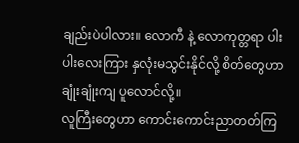ချည်းပဲပါလား။ လောကီ နဲ့ လောကုတ္တရာ ပါးပါးလေးကြား နှလုံးမသွင်းနိုင်လို့ စိတ်တွေဟာ ချုံးချုံးကျ ပူလောင်လို့။
လူကြီးတွေဟာ ကောင်းကောင်းညာတတ်ကြ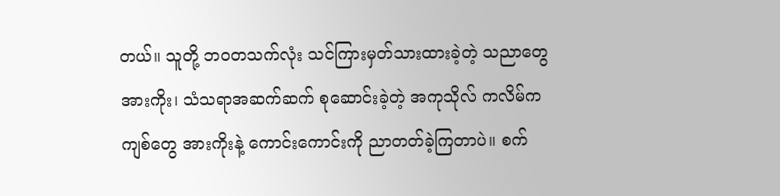တယ်။ သူတို့ ဘဝတသက်လုံး သင်ကြားမှတ်သားထားခဲ့တဲ့ သညာတွေအားကိုး၊ သံသရာအဆက်ဆက် စုဆောင်းခဲ့တဲ့ အကုသိုလ် ကလိမ်ကကျစ်တွေ အားကိုးနဲ့ ကောင်းကောင်းကို ညာတတ်ခဲ့ကြတာပဲ။ စက်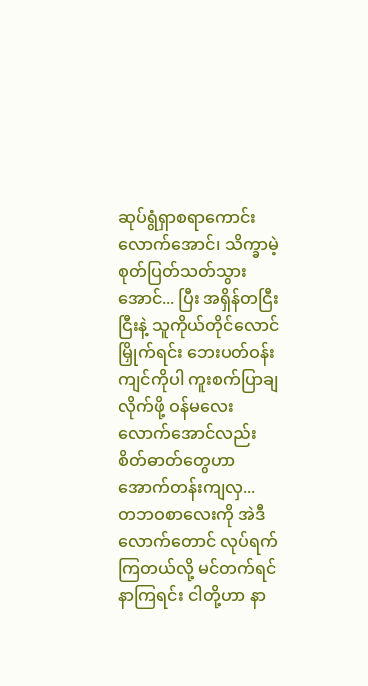ဆုပ်ရွံရှာစရာကောင်းလောက်အောင်၊ သိက္ခာမဲ့ စုတ်ပြတ်သတ်သွားအောင်... ပြီး အရှိန်တငြီးငြီးနဲ့ သူကိုယ်တိုင်လောင်မြှိုက်ရင်း ဘေးပတ်ဝန်းကျင်ကိုပါ ကူးစက်ပြာချလိုက်ဖို့ ဝန်မလေးလောက်အောင်လည်း စိတ်ဓာတ်တွေဟာ အောက်တန်းကျလှ...
တဘဝစာလေးကို အဲဒီလောက်တောင် လုပ်ရက်ကြတယ်လို့ မင်တက်ရင်နာကြရင်း ငါတို့ဟာ နာ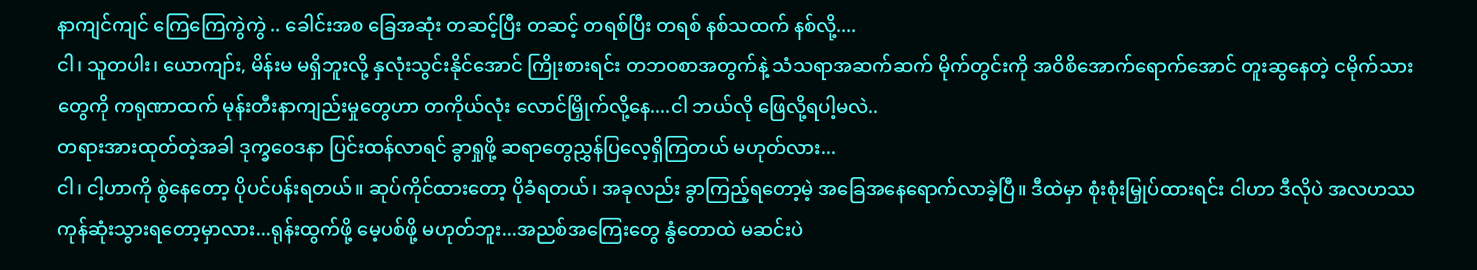နာကျင်ကျင် ကြေကြေကွဲကွဲ .. ခေါင်းအစ ခြေအဆုံး တဆင့်ပြီး တဆင့် တရစ်ပြီး တရစ် နစ်သထက် နစ်လို့....
ငါ၊ သူတပါး၊ ယောကျာ်း, မိန်းမ မရှိဘူးလို့ နှလုံးသွင်းနိုင်အောင် ကြိုးစားရင်း တဘဝစာအတွက်နဲ့ သံသရာအဆက်ဆက် မိုက်တွင်းကို အဝိစိအောက်ရောက်အောင် တူးဆွနေတဲ့ ငမိုက်သားတွေကို ကရုဏာထက် မုန်းတီးနာကျည်းမှုတွေဟာ တကိုယ်လုံး လောင်မြှိုက်လို့နေ....ငါ ဘယ်လို ဖြေလို့ရပါ့မလဲ..
တရားအားထုတ်တဲ့အခါ ဒုက္ခဝေဒနာ ပြင်းထန်လာရင် ခွာရှုဖို့ ဆရာတွေညွှန်ပြလေ့ရှိကြတယ် မဟုတ်လား...
ငါ၊ ငါ့ဟာကို စွဲနေတော့ ပိုပင်ပန်းရတယ်။ ဆုပ်ကိုင်ထားတော့ ပိုခံရတယ်၊ အခုလည်း ခွာကြည့်ရတော့မဲ့ အခြေအနေရောက်လာခဲ့ပြီ။ ဒီထဲမှာ စုံးစုံးမြှုပ်ထားရင်း ငါဟာ ဒီလိုပဲ အလဟဿ ကုန်ဆုံးသွားရတော့မှာလား...ရုန်းထွက်ဖို့ မေ့ပစ်ဖို့ မဟုတ်ဘူး...အညစ်အကြေးတွေ နွံတောထဲ မဆင်းပဲ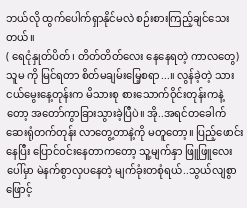ဘယ်လို ထွက်ပေါက်ရှာနိုင်မလဲ စဉ်းစားကြည့်ချင်သေးတယ်။
( ရေငုံနှုတ်ပိတ်၊ တိတ်တိတ်လေး နေနေရတဲ့ ကာလတွေ)
သူမ ကို မြင်ရတာ စိတ်မချမ်းမြေ့စရာ...။ လွန်ခဲ့တဲ့ သားငယ်မွေးနေ့တုန်းက မိသားစု စားသောက်ဝိုင်းတုန်းကနဲ့တော့ အတော်ကွာခြားသွားခဲ့ပြီပဲ။ အို..အရင်တခေါက် ဆေးရုံတက်တုန်း လာတွေ့တာနဲ့ကို မတူတော့။ ပြည့်ဖောင်းနေပြီး ပြောင်ဝင်းနေတာကတော့ သူ့မျက်နှာ ဖြူဖြူလေးပေါ်မှာ မဲနက်စွာလှပနေတဲ့ မျက်ခုံးတစုံရယ်..သွယ်လျစွာ ဖြောင့်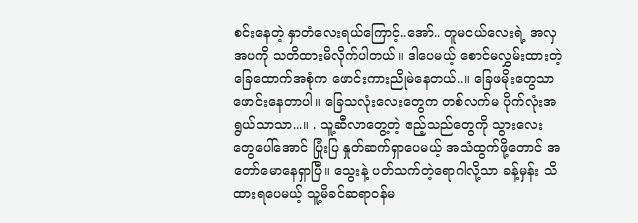စင်းနေတဲ့ နှာတံလေးရယ်ကြောင့်..အော်.. တူမငယ်လေးရဲ့ အလှအပကို သတိထားမိလိုက်ပါတယ်။ ဒါပေမယ့် စောင်မလွှမ်းထားတဲ့ ခြေထောက်အစုံက ဖောင်းကားညိုမဲနေတယ်..။ ခြေဖမိုးတွေသာ ဖောင်းနေတာပါ။ ခြေသလုံးလေးတွေက တစ်လက်မ ပိုက်လုံးအရွယ်သာသာ...။ . သူ့ဆီလာတွေ့တဲ့ ဧည့်သည်တွေကို သွားလေးတွေပေါ်အောင် ပြုံးပြ နှုတ်ဆက်ရှာပေမယ့် အသံထွက်ဖို့တောင် အတော်မောနေရှာပြီ။ သွေးနဲ့ ပတ်သက်တဲ့ရောဂါလို့သာ ခန့်မှန်း သိထားရပေမယ့် သူ့မိခင်ဆရာဝန်မ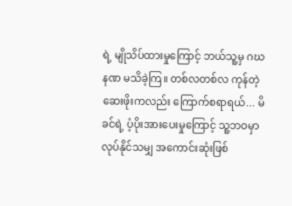ရဲ့ မျိုသိပ်ထားမှုကြောင့် ဘယ်သူ့မှ ဂဃနဏ မသိခဲ့ကြ။ တစ်လတစ်လ ကုန်တဲ့ ဆေးဖိုးကလည်း ကြောက်စရာရယ်... မိခင်ရဲ့ ပံ့ပိုးအားပေးမှုကြောင့် သူ့ဘဝမှာ လုပ်နိုင်သမျှ အကောင်းဆုံးဖြစ်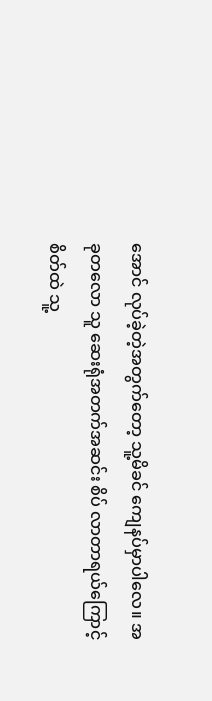အောင် လုပ်ခဲ့တဲ့အတွက်တော့ သူ့မိခင် ကျေနပ်မှာပါလေ။ အခုတလော သူ ဆေးရုံအတက်အဆင်း စိပ် လာတာရယ်ကြောင့် စိတ်ထဲ သူ့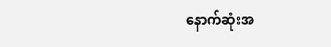နောက်ဆုံးအ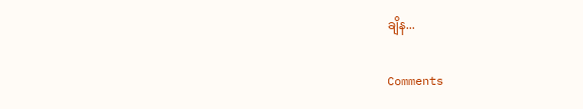ချိန...

Comments